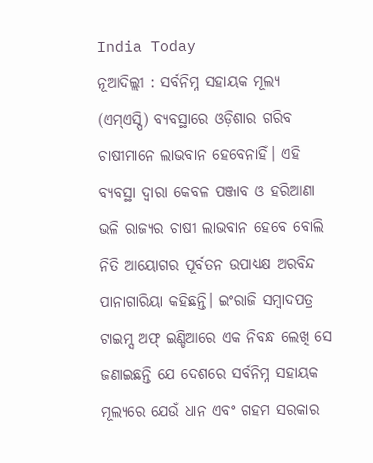India Today
ନୂଆଦିଲ୍ଲୀ : ସର୍ବନିମ୍ନ ସହାୟକ ମୂଲ୍ୟ (ଏମ୍ଏସ୍ପି) ବ୍ୟବସ୍ଥାରେ ଓଡ଼ିଶାର ଗରିବ ଚାଷୀମାନେ ଲାଭବାନ ହେବେନାହିଁ। ଏହି ବ୍ୟବସ୍ଥା ଦ୍ବାରା କେବଳ ପଞ୍ଜାବ ଓ ହରିଆଣା ଭଳି ରାଜ୍ୟର ଚାଷୀ ଲାଭବାନ ହେବେ ବୋଲି ନିତି ଆୟୋଗର ପୂର୍ବତନ ଉପାଧ୍ୟକ୍ଷ ଅରବିନ୍ଦ ପାନାଗାରିୟା କହିଛନ୍ତି। ଇଂରାଜି ସମ୍ବାଦପତ୍ର ଟାଇମ୍ସ ଅଫ୍ ଇଣ୍ଡିଆରେ ଏକ ନିବନ୍ଧ ଲେଖି ସେ ଜଣାଇଛନ୍ତି ଯେ ଦେଶରେ ସର୍ବନିମ୍ନ ସହାୟକ ମୂଲ୍ୟରେ ଯେଉଁ ଧାନ ଏବଂ ଗହମ ସରକାର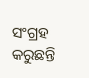ସଂଗ୍ରହ କରୁଛନ୍ତି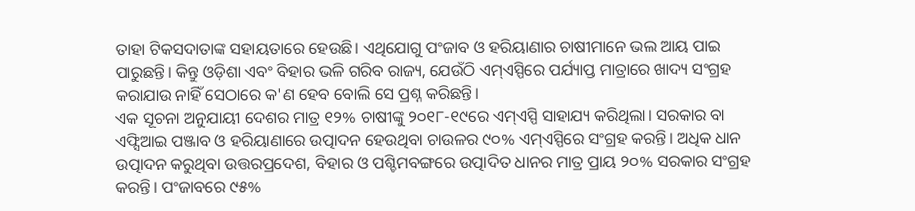ତାହା ଟିକସଦାତାଙ୍କ ସହାୟତାରେ ହେଉଛି। ଏଥିଯୋଗୁ ପଂଜାବ ଓ ହରିୟାଣାର ଚାଷୀମାନେ ଭଲ ଆୟ ପାଇ ପାରୁଛନ୍ତି। କିନ୍ତୁ ଓଡ଼ିଶା ଏବଂ ବିହାର ଭଳି ଗରିବ ରାଜ୍ୟ, ଯେଉଁଠି ଏମ୍ଏସ୍ପିରେ ପର୍ଯ୍ୟାପ୍ତ ମାତ୍ରାରେ ଖାଦ୍ୟ ସଂଗ୍ରହ କରାଯାଉ ନାହିଁ ସେଠାରେ କ'ଣ ହେବ ବୋଲି ସେ ପ୍ରଶ୍ନ କରିଛନ୍ତି।
ଏକ ସୂଚନା ଅନୁଯାୟୀ ଦେଶର ମାତ୍ର ୧୨% ଚାଷୀଙ୍କୁ ୨୦୧୮-୧୯ରେ ଏମ୍ଏସ୍ପି ସାହାଯ୍ୟ କରିଥିଲା। ସରକାର ବା ଏଫ୍ସିଆଇ ପଞ୍ଜାବ ଓ ହରିୟାଣାରେ ଉତ୍ପାଦନ ହେଉଥିବା ଚାଉଳର ୯୦% ଏମ୍ଏସ୍ପିରେ ସଂଗ୍ରହ କରନ୍ତି। ଅଧିକ ଧାନ ଉତ୍ପାଦନ କରୁଥିବା ଉତ୍ତରପ୍ରଦେଶ, ବିହାର ଓ ପଶ୍ଚିମବଙ୍ଗରେ ଉତ୍ପାଦିତ ଧାନର ମାତ୍ର ପ୍ରାୟ ୨୦% ସରକାର ସଂଗ୍ରହ କରନ୍ତି। ପଂଜାବରେ ୯୫%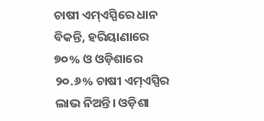ଚାଷୀ ଏମ୍ଏସ୍ପିରେ ଧାନ ବିକନ୍ତି, ହରିୟାଣାରେ ୭୦% ଓ ଓଡ଼ିଶାରେ ୨୦.୬% ଚାଷୀ ଏମ୍ଏସ୍ପିର ଲାଭ ନିଅନ୍ତି। ଓଡ଼ିଶା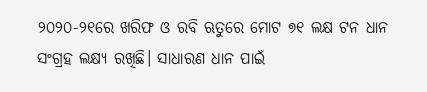୨୦୨୦-୨୧ରେ ଖରିଫ ଓ ରବି ଋତୁରେ ମୋଟ ୭୧ ଲକ୍ଷ ଟନ ଧାନ ସଂଗ୍ରହ ଲକ୍ଷ୍ୟ ରଖିଛି। ସାଧାରଣ ଧାନ ପାଇଁ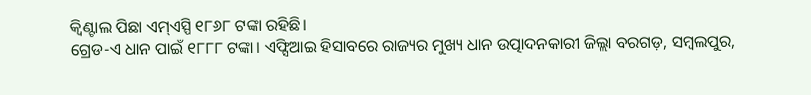କ୍ବିଣ୍ଟାଲ ପିଛା ଏମ୍ଏସ୍ପି ୧୮୬୮ ଟଙ୍କା ରହିଛି।
ଗ୍ରେଡ-ଏ ଧାନ ପାଇଁ ୧୮୮୮ ଟଙ୍କା। ଏଫ୍ସିଆଇ ହିସାବରେ ରାଜ୍ୟର ମୁଖ୍ୟ ଧାନ ଉତ୍ପାଦନକାରୀ ଜିଲ୍ଲା ବରଗଡ଼, ସମ୍ବଲପୁର,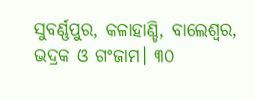ସୁବର୍ଣ୍ଣପୁର, କଳାହାଣ୍ଡି, ବାଲେଶ୍ୱର, ଭଦ୍ରକ ଓ ଗଂଜାମ। ୩୦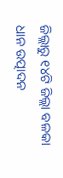ଜିଲ୍ଲାରୁ ୧୪ଟି ଜିଲ୍ଲା ବଳକା ଧାନ ଉତ୍ପାଦନ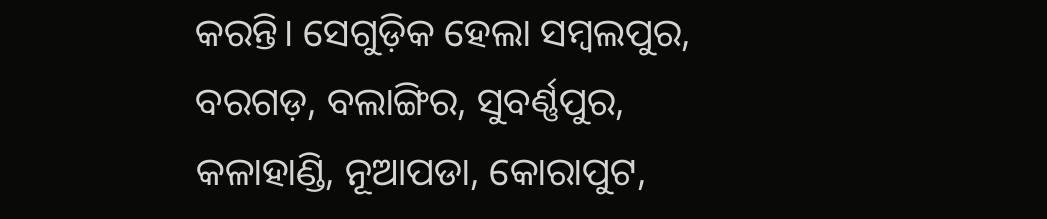କରନ୍ତି। ସେଗୁଡ଼ିକ ହେଲା ସମ୍ବଲପୁର, ବରଗଡ଼, ବଲାଙ୍ଗିର, ସୁବର୍ଣ୍ଣପୁର, କଳାହାଣ୍ଡି, ନୂଆପଡା, କୋରାପୁଟ,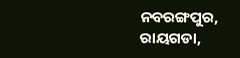ନବରଙ୍ଗପୁର, ରାୟଗଡା,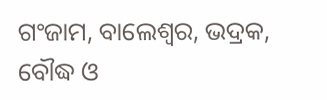ଗଂଜାମ, ବାଲେଶ୍ୱର, ଭଦ୍ରକ, ବୌଦ୍ଧ ଓ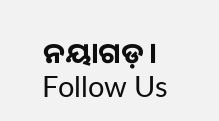ନୟାଗଡ଼।
Follow Us